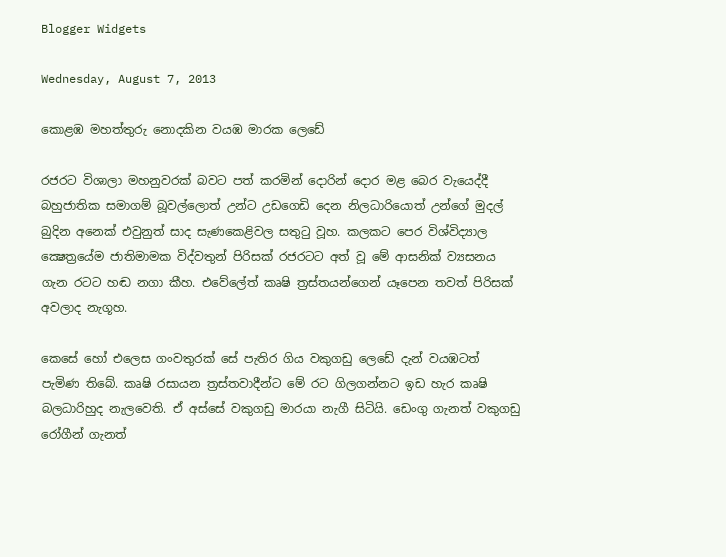Blogger Widgets

Wednesday, August 7, 2013

කොළඹ මහත්තුරු නොදකින වයඹ මාරක ලෙඩේ

රජරට විශාලා මහනුවරක්‌ බවට පත් කරමින් දොරින් දොර මළ බෙර වැයෙද්දී බහුජාතික සමාගම් බූවල්ලොත් උන්ට උඩගෙඩි දෙන නිලධාරියොත් උන්ගේ මුදල් බුදින අනෙක්‌ එවුනුත් සාද සැණකෙළිවල සතුටු වූහ. කලකට පෙර විශ්විද්‍යාල ක්‍ෂෙත්‍රයේම ජාතිමාමක විද්වතුන් පිරිසක්‌ රජරටට අත් වූ මේ ආසනික්‌ ව්‍යසනය ගැන රටට හඬ නගා කීහ. එවේලේත් කෘෂි ත්‍රස්‌තයන්ගෙන් යෑපෙන තවත් පිරිසක්‌ අවලාද නැගූහ.

කෙසේ හෝ එලෙස ගංවතුරක්‌ සේ පැතිර ගිය වකුගඩු ලෙඩේ දැන් වයඹටත් පැමිණ තිබේ. කෘෂි රසායන ත්‍රස්‌තවාදීන්ට මේ රට ගිලගන්නට ඉඩ හැර කෘෂි බලධාරිහුද නැලවෙති. ඒ අස්‌සේ වකුගඩු මාරයා නැගී සිටියි. ඩෙංගු ගැනත් වකුගඩු රෝගීන් ගැනත්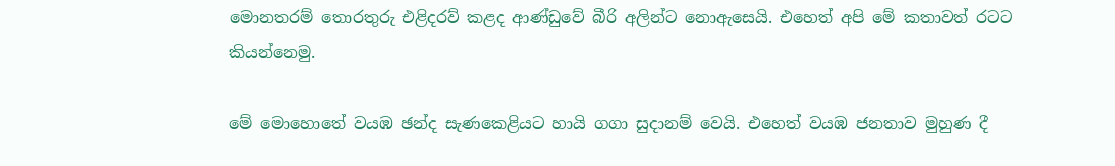මොනතරම් තොරතුරු එළිදරව් කළද ආණ්‌ඩුවේ බීරි අලින්ට නොඇසෙයි. එහෙත් අපි මේ කතාවත් රටට කියන්නෙමු.

මේ මොහොතේ වයඹ ඡන්ද සැණකෙළියට හායි ගගා සුදානම් වෙයි. එහෙත් වයඹ ජනතාව මුහුණ දී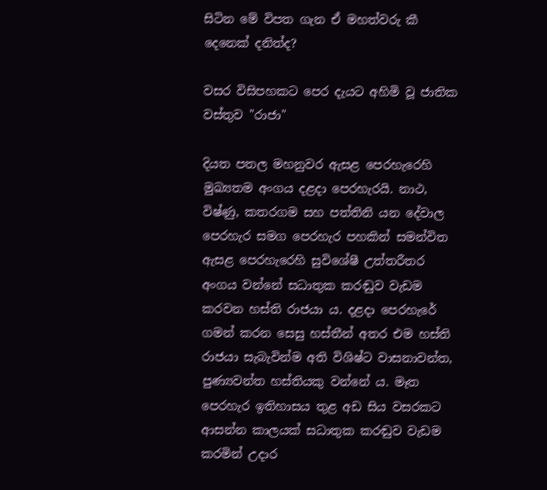සිටින මේ විපත ගැන ඒ මහත්වරු කී දෙනෙක්‌ දනිත්ද?

වසර විසිපහකට පෙර දැයට අහිමි වූ ජාතික වස්‌තුව "රාජා"

දියත පතල මහනුවර ඇසළ පෙරහැරෙහි මුඛ්‍යතම අංගය දළදා පෙරහැරයි. නාථ, විෂ්ණු, කතරගම සහ පත්තිනි යන දේවාල පෙරහැර සමග පෙරහැර පහකින් සමන්විත ඇසළ පෙරහැරෙහි සුවිශේෂී උත්තරීතර අංගය වන්නේ සධාතුක කරඬුව වැඩම කරවන හස්‌ති රාජයා ය. දළදා පෙරහැරේ ගමන් කරන සෙසු හස්‌තීන් අතර එම හස්‌ති රාජයා සැබැවින්ම අති විශිෂ්ට වාසනාවන්ත, පුණ්‍යවන්ත හස්‌තියකු වන්නේ ය. මෑත පෙරහැර ඉතිහාසය තුළ අඩ සිය වසරකට ආසන්න කාලයක්‌ සධාතුක කරඬුව වැඩම කරමින් උදාර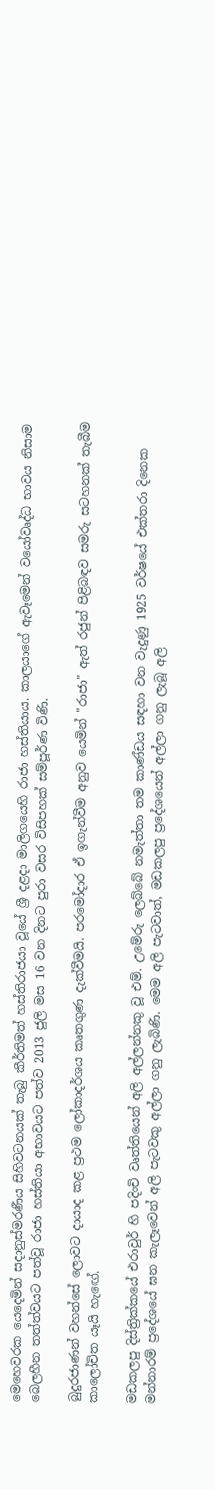මෙහෙවරක යෙදෙමින් සදානුස්‌මරණීය සිහිවටනයක්‌ තැබු කීර්තිමත් හස්‌තිරාජයා වූයේ ශ්‍රී දළදා මාලිගයෙහි රාජා හස්‌තියාය. කාලයාගේ ඇවෑමෙන් වයෝවෘද්ධ භාවය නිසාම බෙලහීන තත්ත්වයට පත්වූ රාජා හස්‌තියා අභාවයට පත්ව 2013 ජුලි මස 16 වන දිනට පුරා වසර විසිපහක්‌ සම්පූර්ණ විණි.

බුදුරජාණන් වහන්සේ ලොවට දායාද කළ ප්‍රථම ලෝකාදර්ශය කෘතගුණ දැක්‌වීමයි. පරමෝදාර ඒ ඉගැන්වීම අනුව යෙමින් "රාජා" ඇත් රජුන් පිළිබඳව සමරු සටහනක්‌ තැබීම කාලෝචිත යෑයි හැඟේ.

මඩකලපු දිස්‌ත්‍රික්‌කයේ එරාවුර් හි පදිංචි වෘත්තියෙන් අලි අල්ලන්නකු වූ එම්. උමේරු ලෙබ්බේ නමැත්තා තම කාණ්‌ඩය සඳහා වන වැදුණු 1925 වර්ෂයේ එක්‌තරා දිනෙක මන්නාරම් ප්‍රදේශයේ ඝන කැලෑවෙන් අලි පැටවකු අල්ලා ගනු ලැබිණි. මෙම අලි පැටවාත්, මඩකලපු ප්‍රදේශයෙන් අල්ලා ගනු ලැබූ අලි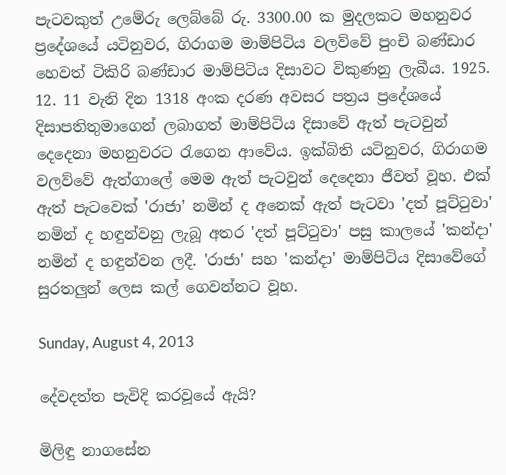පැටවකුත් උමේරු ලෙබ්බේ රු. 3300.00 ක මුදලකට මහනුවර ප්‍රදේශයේ යටිනුවර, ගිරාගම මාම්පිටිය වලව්වේ පුංචි බණ්‌ඩාර හෙවත් ටිකිරි බණ්‌ඩාර මාම්පිටිය දිසාවට විකුණනු ලැබීය. 1925. 12. 11 වැනි දින 1318 අංක දරණ අවසර පත්‍රය ප්‍රදේශයේ දිසාපතිතුමාගෙන් ලබාගත් මාම්පිටිය දිසාවේ ඇත් පැටවුන් දෙදෙනා මහනුවරට රැගෙන ආවේය. ඉක්‌බිති යටිනුවර, ගිරාගම වලව්වේ ඇත්ගාලේ මෙම ඇත් පැටවුන් දෙදෙනා ජීවත් වූහ. එක්‌ ඇත් පැටවෙක්‌ 'රාජා' නමින් ද අනෙක්‌ ඇත් පැටවා 'දත් පූට්‌ටුවා' නමින් ද හඳුන්වනු ලැබූ අතර 'දත් පූට්‌ටුවා' පසු කාලයේ 'කන්දා' නමින් ද හඳුන්වන ලදී. 'රාජා' සහ 'කන්දා' මාම්පිටිය දිසාවේගේ සුරතලුන් ලෙස කල් ගෙවන්නට වූහ.

Sunday, August 4, 2013

දේවදත්ත පැවිදි කරවූයේ ඇයි?

මිලිඳු නාගසේන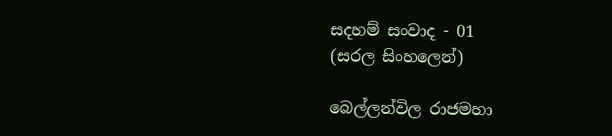සදහම් සංවාද - 01
(සරල සිංහලෙන්)

බෙල්ලන්විල රාජමහා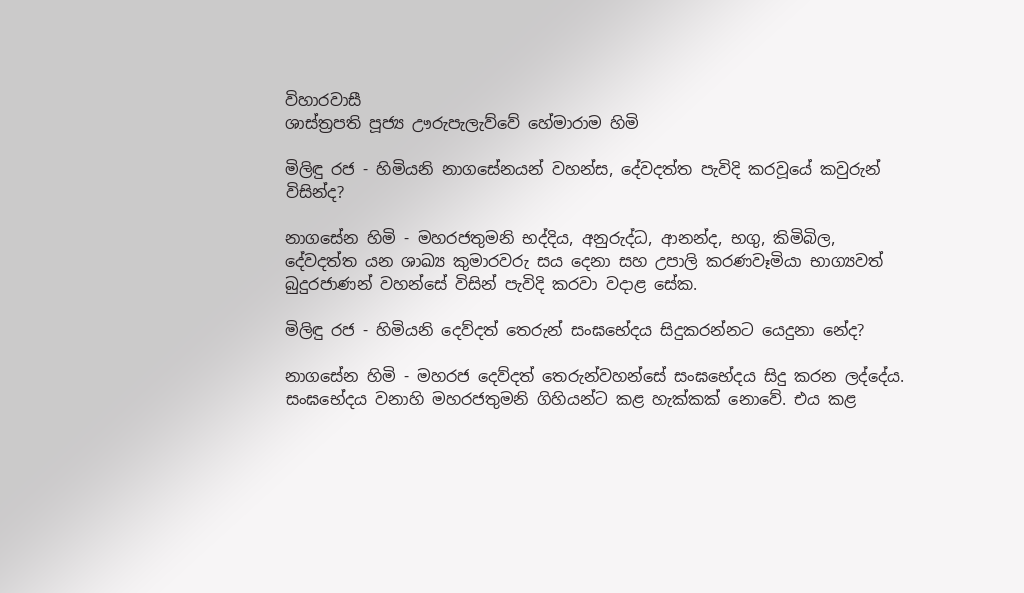විහාරවාසී
ශාස්‌ත්‍රපති පූජ්‍ය ඌරුපැලැව්වේ හේමාරාම හිමි

මිලිඳු රජ - හිමියනි නාගසේනයන් වහන්ස, දේවදත්ත පැවිදි කරවූයේ කවුරුන් විසින්ද?

නාගසේන හිමි - මහරජතුමනි භද්දිය, අනුරුද්ධ, ආනන්ද, භගු, කිමිබිල, දේවදත්ත යන ශාඛ්‍ය කුමාරවරු සය දෙනා සහ උපාලි කරණවෑමියා භාග්‍යවත් බුදුරජාණන් වහන්සේ විසින් පැවිදි කරවා වදාළ සේක.

මිලිඳු රජ - හිමියනි දෙව්දත් තෙරුන් සංඝභේදය සිදුකරන්නට යෙදුනා නේද?

නාගසේන හිමි - මහරජ දෙව්දත් තෙරුන්වහන්සේ සංඝභේදය සිදු කරන ලද්දේය. සංඝභේදය වනාහි මහරජතුමනි ගිහියන්ට කළ හැක්‌කක්‌ නොවේ. එය කළ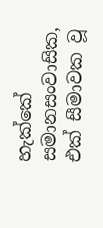හැක්‌කේ සමානසංවාසික, එක්‌ සීමාවක වූ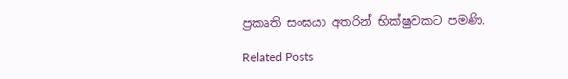ප්‍රකෘති සංඝයා අතරින් භික්‌ෂුවකට පමණි.

Related Posts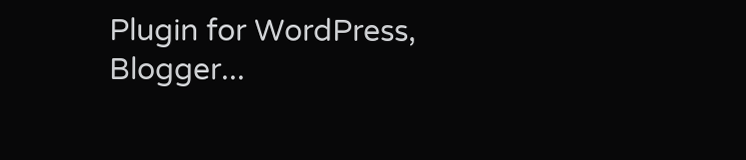Plugin for WordPress, Blogger...